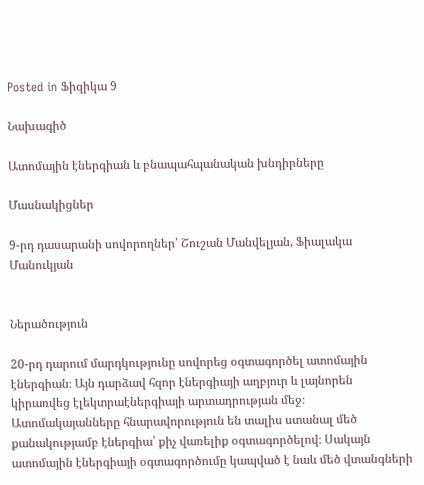Posted in Ֆիզիկա 9

Նախագիծ

Ատոմային էներգիան և բնապահպանական խնդիրները

Մասնակիցներ

9-րդ դասարանի սովորողներ՝ Շուշան Մանվելյան, Ֆիալակա Մանուկյան


Ներածություն

20-րդ դարում մարդկությունը սովորեց օգտագործել ատոմային էներգիան։ Այն դարձավ հզոր էներգիայի աղբյուր և լայնորեն կիրառվեց էլեկտրաէներգիայի արտադրության մեջ։ Ատոմակայանները հնարավորություն են տալիս ստանալ մեծ քանակությամբ էներգիա՝ քիչ վառելիք օգտագործելով։ Սակայն ատոմային էներգիայի օգտագործումը կապված է նաև մեծ վտանգների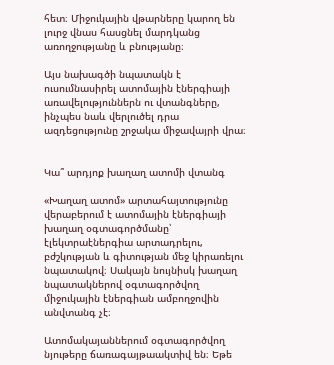հետ։ Միջուկային վթարները կարող են լուրջ վնաս հասցնել մարդկանց առողջությանը և բնությանը։

Այս նախագծի նպատակն է ուսումնասիրել ատոմային էներգիայի առավելություններն ու վտանգները, ինչպես նաև վերլուծել դրա ազդեցությունը շրջակա միջավայրի վրա։


Կա՞ արդյոք խաղաղ ատոմի վտանգ

«Խաղաղ ատոմ» արտահայտությունը վերաբերում է ատոմային էներգիայի խաղաղ օգտագործմանը՝ էլեկտրաէներգիա արտադրելու, բժշկության և գիտության մեջ կիրառելու նպատակով։ Սակայն նույնիսկ խաղաղ նպատակներով օգտագործվող միջուկային էներգիան ամբողջովին անվտանգ չէ։

Ատոմակայաններում օգտագործվող նյութերը ճառագայթաակտիվ են։ Եթե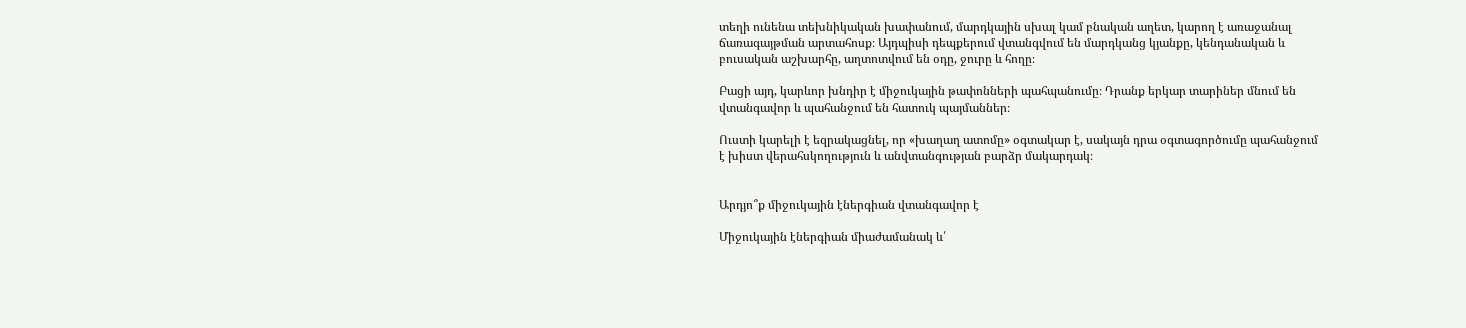տեղի ունենա տեխնիկական խափանում, մարդկային սխալ կամ բնական աղետ, կարող է առաջանալ ճառագայթման արտահոսք։ Այդպիսի դեպքերում վտանգվում են մարդկանց կյանքը, կենդանական և բուսական աշխարհը, աղտոտվում են օդը, ջուրը և հողը։

Բացի այդ, կարևոր խնդիր է միջուկային թափոնների պահպանումը։ Դրանք երկար տարիներ մնում են վտանգավոր և պահանջում են հատուկ պայմաններ։

Ուստի կարելի է եզրակացնել, որ «խաղաղ ատոմը» օգտակար է, սակայն դրա օգտագործումը պահանջում է խիստ վերահսկողություն և անվտանգության բարձր մակարդակ։


Արդյո՞ք միջուկային էներգիան վտանգավոր է

Միջուկային էներգիան միաժամանակ և՛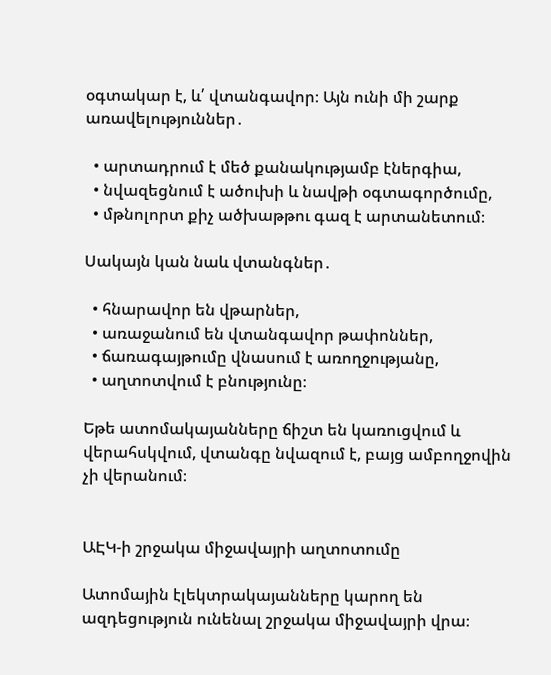օգտակար է, և՛ վտանգավոր։ Այն ունի մի շարք առավելություններ․

  • արտադրում է մեծ քանակությամբ էներգիա,
  • նվազեցնում է ածուխի և նավթի օգտագործումը,
  • մթնոլորտ քիչ ածխաթթու գազ է արտանետում։

Սակայն կան նաև վտանգներ․

  • հնարավոր են վթարներ,
  • առաջանում են վտանգավոր թափոններ,
  • ճառագայթումը վնասում է առողջությանը,
  • աղտոտվում է բնությունը։

Եթե ատոմակայանները ճիշտ են կառուցվում և վերահսկվում, վտանգը նվազում է, բայց ամբողջովին չի վերանում։


ԱԷԿ-ի շրջակա միջավայրի աղտոտումը

Ատոմային էլեկտրակայանները կարող են ազդեցություն ունենալ շրջակա միջավայրի վրա։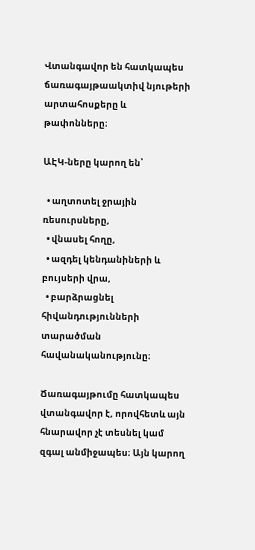Վտանգավոր են հատկապես ճառագայթաակտիվ նյութերի արտահոսքերը և թափոնները։

ԱԷԿ-ները կարող են՝

  • աղտոտել ջրային ռեսուրսները,
  • վնասել հողը,
  • ազդել կենդանիների և բույսերի վրա,
  • բարձրացնել հիվանդությունների տարածման հավանականությունը։

Ճառագայթումը հատկապես վտանգավոր է, որովհետև այն հնարավոր չէ տեսնել կամ զգալ անմիջապես։ Այն կարող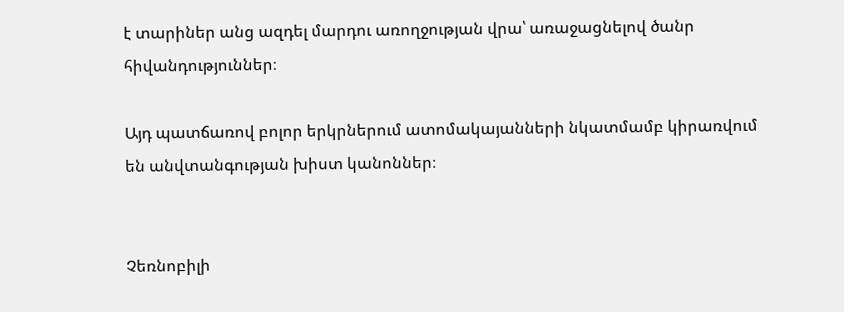է տարիներ անց ազդել մարդու առողջության վրա՝ առաջացնելով ծանր հիվանդություններ։

Այդ պատճառով բոլոր երկրներում ատոմակայանների նկատմամբ կիրառվում են անվտանգության խիստ կանոններ։


Չեռնոբիլի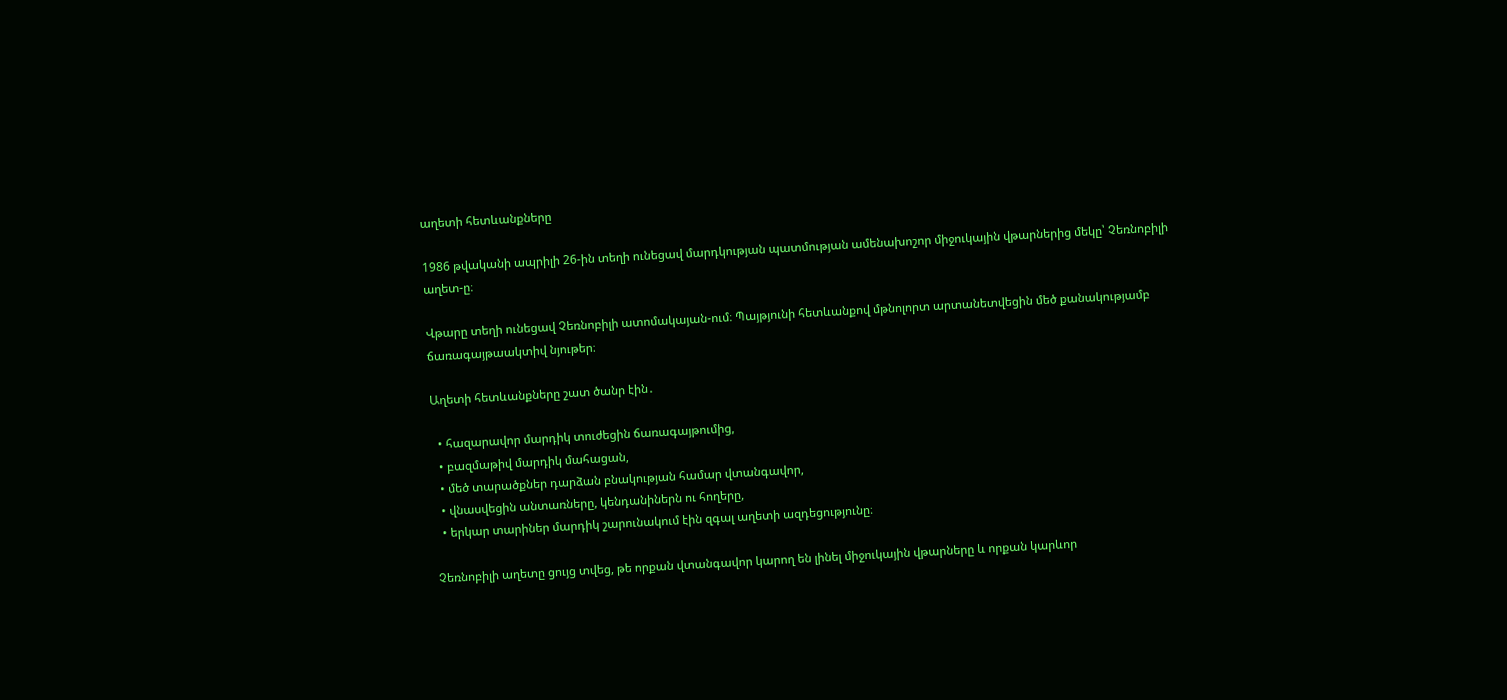աղետի հետևանքները

1986 թվականի ապրիլի 26-ին տեղի ունեցավ մարդկության պատմության ամենախոշոր միջուկային վթարներից մեկը՝ Չեռնոբիլի աղետ-ը։

Վթարը տեղի ունեցավ Չեռնոբիլի ատոմակայան-ում։ Պայթյունի հետևանքով մթնոլորտ արտանետվեցին մեծ քանակությամբ ճառագայթաակտիվ նյութեր։

Աղետի հետևանքները շատ ծանր էին․

  • հազարավոր մարդիկ տուժեցին ճառագայթումից,
  • բազմաթիվ մարդիկ մահացան,
  • մեծ տարածքներ դարձան բնակության համար վտանգավոր,
  • վնասվեցին անտառները, կենդանիներն ու հողերը,
  • երկար տարիներ մարդիկ շարունակում էին զգալ աղետի ազդեցությունը։

Չեռնոբիլի աղետը ցույց տվեց, թե որքան վտանգավոր կարող են լինել միջուկային վթարները և որքան կարևոր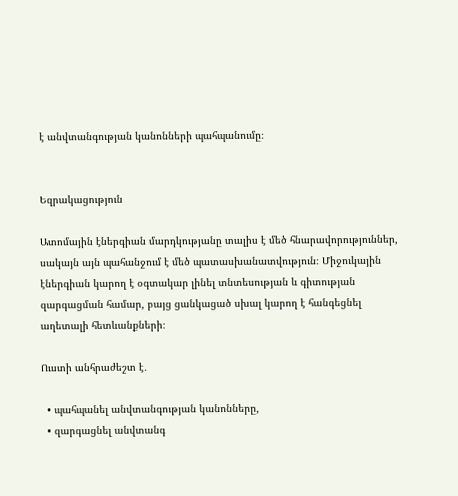է անվտանգության կանոնների պահպանումը։


Եզրակացություն

Ատոմային էներգիան մարդկությանը տալիս է մեծ հնարավորություններ, սակայն այն պահանջում է մեծ պատասխանատվություն։ Միջուկային էներգիան կարող է օգտակար լինել տնտեսության և գիտության զարգացման համար, բայց ցանկացած սխալ կարող է հանգեցնել աղետալի հետևանքների։

Ուստի անհրաժեշտ է․

  • պահպանել անվտանգության կանոնները,
  • զարգացնել անվտանգ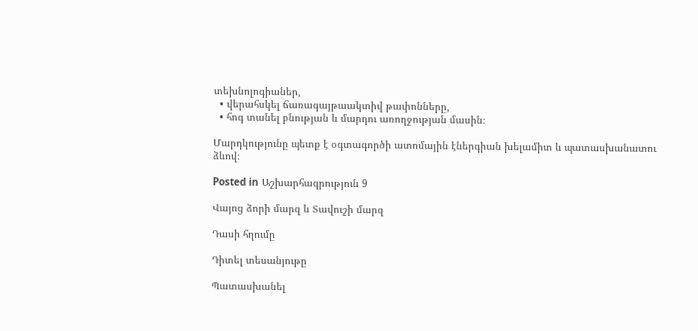տեխնոլոգիաներ,
  • վերահսկել ճառագայթաակտիվ թափոնները,
  • հոգ տանել բնության և մարդու առողջության մասին։

Մարդկությունը պետք է օգտագործի ատոմային էներգիան խելամիտ և պատասխանատու ձևով։

Posted in Աշխարհագրություն 9

Վայոց ձորի մարզ և Տավուշի մարզ

Դասի հղումը

Դիտել տեսանյութը

Պատասխանել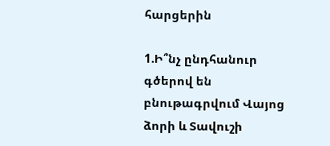հարցերին

1.Ի՞նչ ընդհանուր գծերով են բնութագրվում Վայոց ձորի և Տավուշի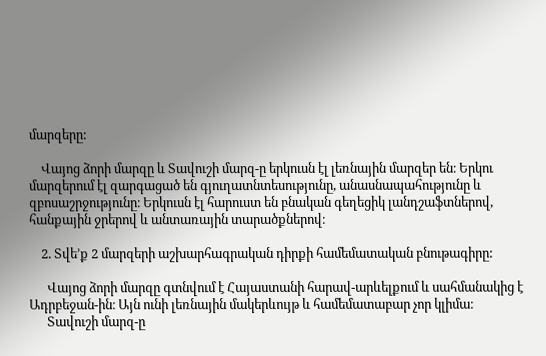մարզերը:

    Վայոց ձորի մարզը և Տավուշի մարզ-ը երկուսն էլ լեռնային մարզեր են։ Երկու մարզերում էլ զարգացած են գյուղատնտեսությունը, անասնապահությունը և զբոսաշրջությունը։ Երկուսն էլ հարուստ են բնական գեղեցիկ լանդշաֆտներով, հանքային ջրերով և անտառային տարածքներով։

    2. Տվե’ք 2 մարզերի աշխարհագրական դիրքի համեմատական բնութագիրը:

      Վայոց ձորի մարզը գտնվում է Հայաստանի հարավ-արևելքում և սահմանակից է Ադրբեջան-ին։ Այն ունի լեռնային մակերևույթ և համեմատաբար չոր կլիմա։
      Տավուշի մարզ-ը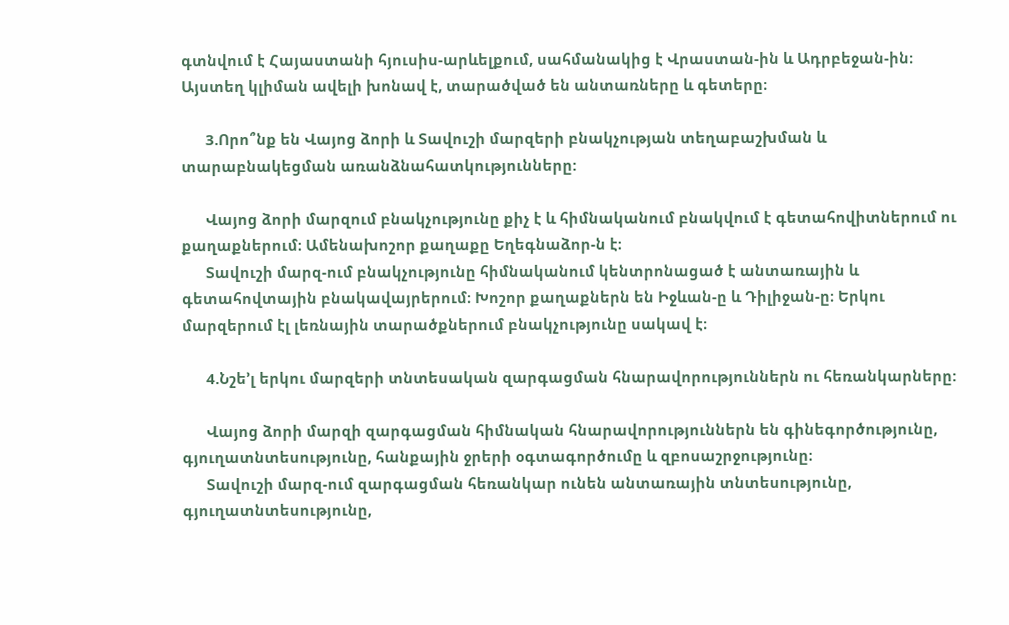գտնվում է Հայաստանի հյուսիս-արևելքում, սահմանակից է Վրաստան-ին և Ադրբեջան-ին։ Այստեղ կլիման ավելի խոնավ է, տարածված են անտառները և գետերը։

      3.Որո՞նք են Վայոց ձորի և Տավուշի մարզերի բնակչության տեղաբաշխման և տարաբնակեցման առանձնահատկությունները:

      Վայոց ձորի մարզում բնակչությունը քիչ է և հիմնականում բնակվում է գետահովիտներում ու քաղաքներում։ Ամենախոշոր քաղաքը Եղեգնաձոր-ն է։
      Տավուշի մարզ-ում բնակչությունը հիմնականում կենտրոնացած է անտառային և գետահովտային բնակավայրերում։ Խոշոր քաղաքներն են Իջևան-ը և Դիլիջան-ը։ Երկու մարզերում էլ լեռնային տարածքներում բնակչությունը սակավ է։

      4.Նշե’լ երկու մարզերի տնտեսական զարգացման հնարավորություններն ու հեռանկարները:

      Վայոց ձորի մարզի զարգացման հիմնական հնարավորություններն են գինեգործությունը, գյուղատնտեսությունը, հանքային ջրերի օգտագործումը և զբոսաշրջությունը։
      Տավուշի մարզ-ում զարգացման հեռանկար ունեն անտառային տնտեսությունը, գյուղատնտեսությունը,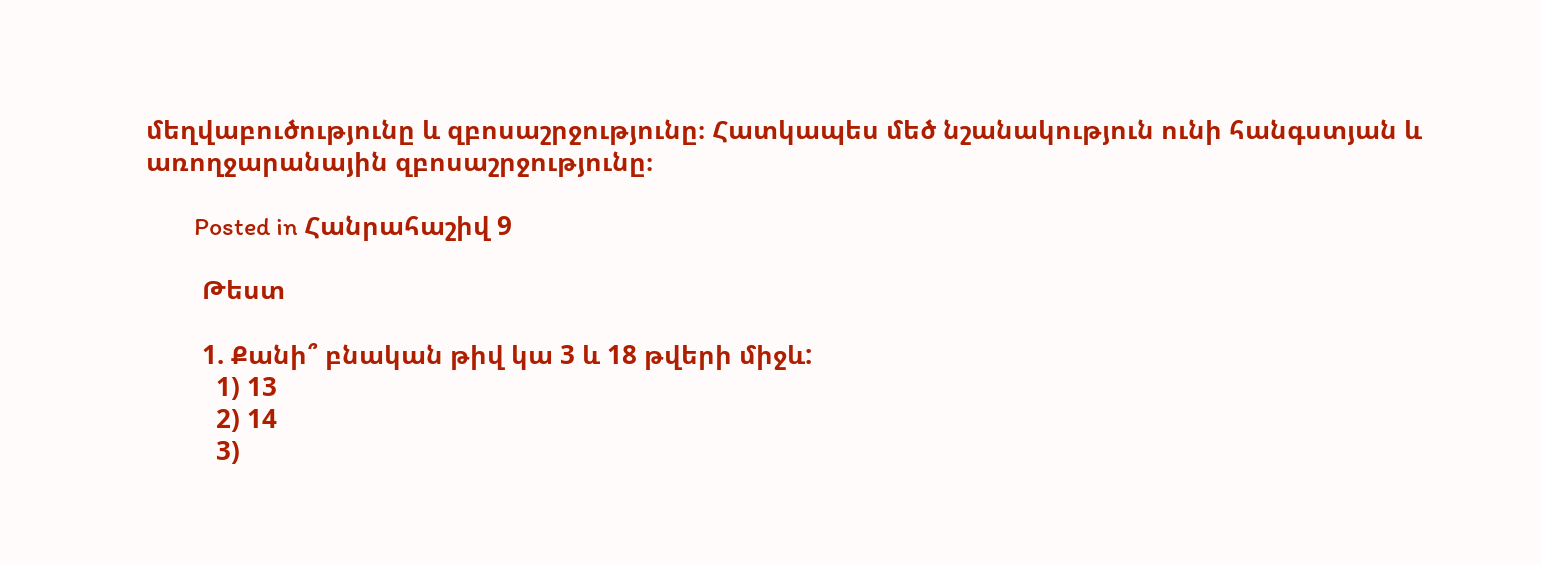մեղվաբուծությունը և զբոսաշրջությունը։ Հատկապես մեծ նշանակություն ունի հանգստյան և առողջարանային զբոսաշրջությունը։

        Posted in Հանրահաշիվ 9

        Թեստ

        1. Քանի՞ բնական թիվ կա 3 և 18 թվերի միջև:
          1) 13
          2) 14
          3)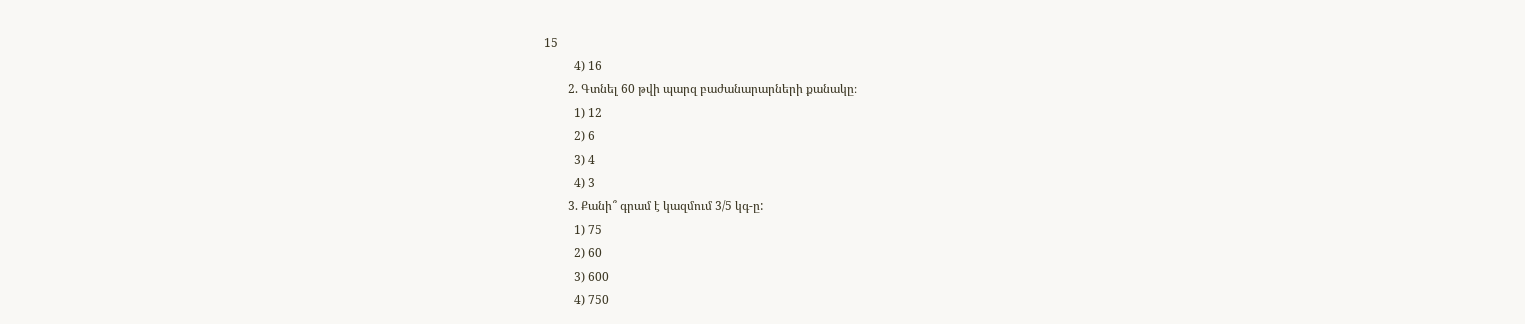15
          4) 16
        2. Գտնել 60 թվի պարզ բաժանարարների քանակը։
          1) 12
          2) 6
          3) 4
          4) 3
        3. Քանի՞ գրամ է կազմում 3/5 կգ-ը:
          1) 75
          2) 60
          3) 600
          4) 750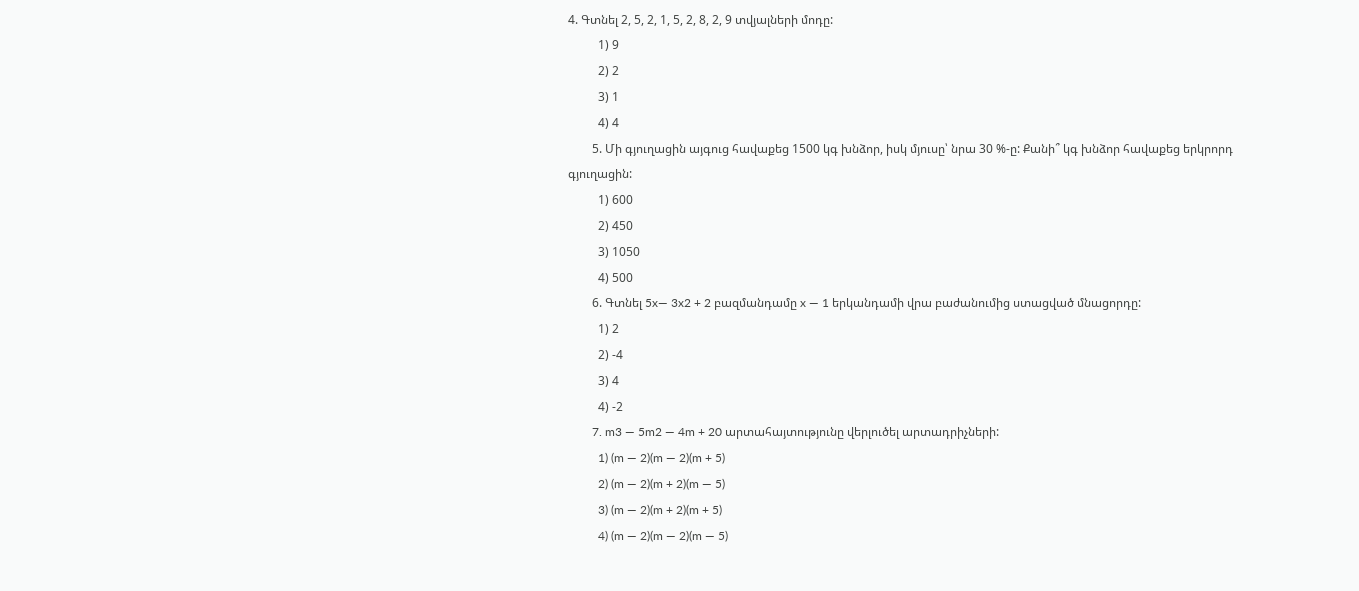4. Գտնել 2, 5, 2, 1, 5, 2, 8, 2, 9 տվյալների մոդը:
          1) 9
          2) 2
          3) 1
          4) 4
        5. Մի գյուղացին այգուց հավաքեց 1500 կգ խնձոր, իսկ մյուսը՝ նրա 30 %-ը: Քանի՞ կգ խնձոր հավաքեց երկրորդ գյուղացին:
          1) 600
          2) 450
          3) 1050
          4) 500
        6. Գտնել 5x— 3x2 + 2 բազմանդամը x — 1 երկանդամի վրա բաժանումից ստացված մնացորդը:
          1) 2
          2) -4
          3) 4
          4) -2
        7. m3 — 5m2 — 4m + 20 արտահայտությունը վերլուծել արտադրիչների:
          1) (m — 2)(m — 2)(m + 5)
          2) (m — 2)(m + 2)(m — 5)
          3) (m — 2)(m + 2)(m + 5)
          4) (m — 2)(m — 2)(m — 5)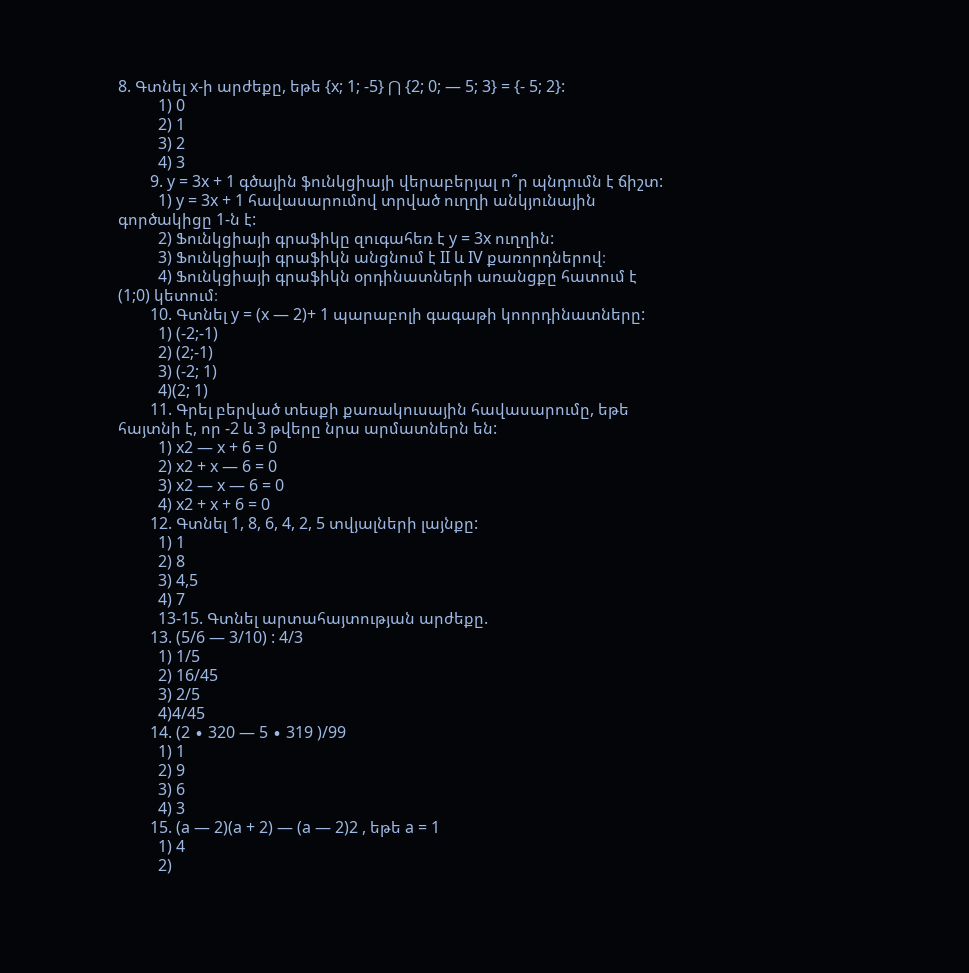8. Գտնել x-ի արժեքը, եթե {x; 1; -5} ⋂ {2; 0; — 5; 3} = {- 5; 2}:
          1) 0
          2) 1
          3) 2
          4) 3
        9. y = 3x + 1 գծային ֆունկցիայի վերաբերյալ ո՞ր պնդումն է ճիշտ:
          1) y = 3x + 1 հավասարումով տրված ուղղի անկյունային գործակիցը 1-ն է:
          2) Ֆունկցիայի գրաֆիկը զուգահեռ է y = 3x ուղղին:
          3) Ֆունկցիայի գրաֆիկն անցնում է II և IV քառորդներով։
          4) Ֆունկցիայի գրաֆիկն օրդինատների առանցքը հատում է (1;0) կետում։
        10. Գտնել y = (x — 2)+ 1 պարաբոլի գագաթի կոորդինատները:
          1) (-2;-1)
          2) (2;-1)
          3) (-2; 1)
          4)(2; 1)
        11. Գրել բերված տեսքի քառակուսային հավասարումը, եթե հայտնի է, որ -2 և 3 թվերը նրա արմատներն են:
          1) x2 — x + 6 = 0
          2) x2 + x — 6 = 0
          3) x2 — x — 6 = 0
          4) x2 + x + 6 = 0
        12. Գտնել 1, 8, 6, 4, 2, 5 տվյալների լայնքը:
          1) 1
          2) 8
          3) 4,5
          4) 7
          13-15. Գտնել արտահայտության արժեքը.
        13. (5/6 — 3/10) : 4/3
          1) 1/5
          2) 16/45
          3) 2/5
          4)4/45
        14. (2 ∙ 320 — 5 ∙ 319 )/99
          1) 1
          2) 9
          3) 6
          4) 3
        15. (a — 2)(a + 2) — (a — 2)2 , եթե a = 1
          1) 4
          2)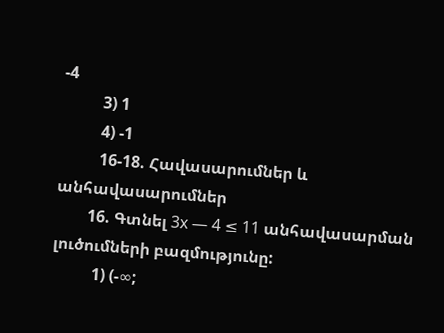-4
          3) 1
          4) -1
          16-18. Հավասարումներ և անհավասարումներ
        16. Գտնել 3x — 4 ≤ 11 անհավասարման լուծումների բազմությունը:
          1) (-∞;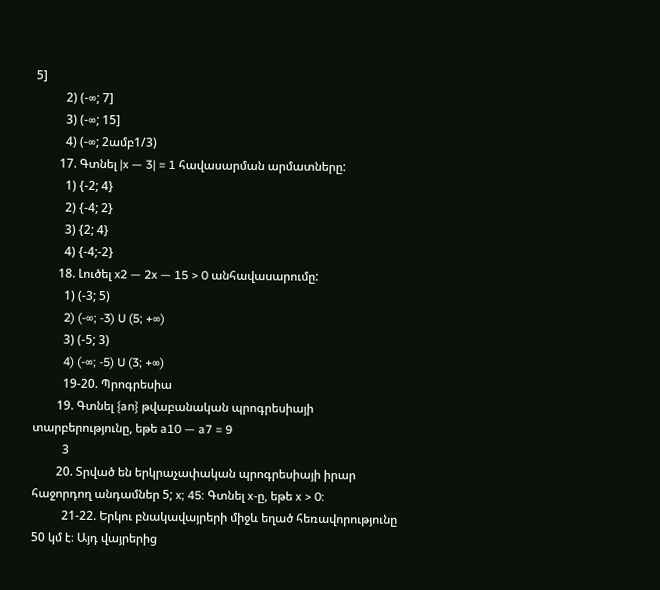5]
          2) (-∞; 7]
          3) (-∞; 15]
          4) (-∞; 2ամբ1/3)
        17. Գտնել |x — 3| = 1 հավասարման արմատները:
          1) {-2; 4}
          2) {-4; 2}
          3) {2; 4}
          4) {-4;-2}
        18. Լուծել x2 — 2x — 15 > 0 անհավասարումը:
          1) (-3; 5)
          2) (-∞; -3) U (5; +∞)
          3) (-5; 3)
          4) (-∞; -5) U (3; +∞)
          19-20. Պրոգրեսիա
        19. Գտնել {an} թվաբանական պրոգրեսիայի տարբերությունը, եթե a10 — a7 = 9
          3
        20. Տրված են երկրաչափական պրոգրեսիայի իրար հաջորդող անդամներ 5; x; 45: Գտնել x-ը, եթե x > 0:
          21-22. Երկու բնակավայրերի միջև եղած հեռավորությունը 50 կմ է։ Այդ վայրերից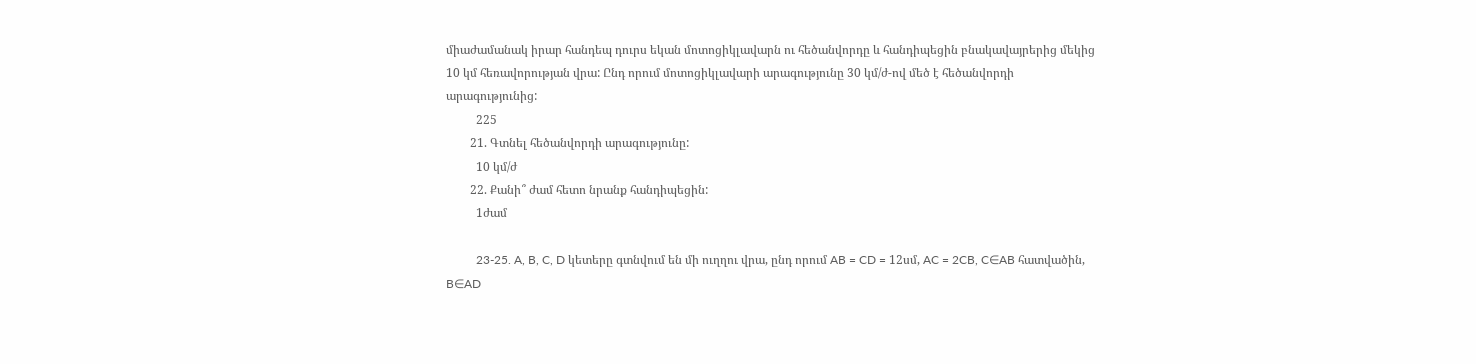միաժամանակ իրար հանդեպ դուրս եկան մոտոցիկլավարն ու հեծանվորդը և հանդիպեցին բնակավայրերից մեկից 10 կմ հեռավորության վրա: Ընդ որում մոտոցիկլավարի արագությունը 30 կմ/ժ-ով մեծ է հեծանվորդի արագությունից:
          225
        21. Գտնել հեծանվորդի արագությունը:
          10 կմ/ժ
        22. Քանի՞ ժամ հետո նրանք հանդիպեցին:
          1ժամ

          23-25. A, B, C, D կետերը գտնվում են մի ուղղու վրա, ընդ որում AB = CD = 12սմ, AC = 2CB, C∈AB հատվածին, B∈AD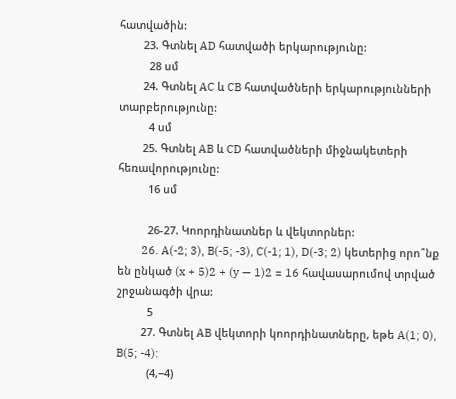հատվածին:
        23. Գտնել AD հատվածի երկարությունը:
          28 սմ
        24. Գտնել AC և CB հատվածների երկարությունների տարբերությունը:
          4 սմ
        25. Գտնել AB և CD հատվածների միջնակետերի հեռավորությունը:
          16 սմ

          26-27. Կոորդինատներ և վեկտորներ:
        26. A(-2; 3), B(-5; -3), C(-1; 1), D(-3; 2) կետերից որո՞նք են ընկած (x + 5)2 + (y — 1)2 = 16 հավասարումով տրված շրջանագծի վրա:
          5
        27. Գտնել AB վեկտորի կոորդինատները, եթե A(1; 0), B(5; -4):
          (4,−4)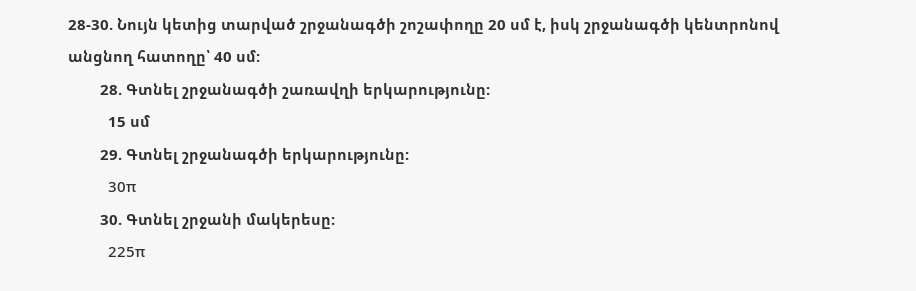28-30. Նույն կետից տարված շրջանագծի շոշափողը 20 սմ է, իսկ շրջանագծի կենտրոնով անցնող հատողը՝ 40 սմ:
        28. Գտնել շրջանագծի շառավղի երկարությունը:
          15 սմ
        29. Գտնել շրջանագծի երկարությունը:
          30π
        30. Գտնել շրջանի մակերեսը:
          225π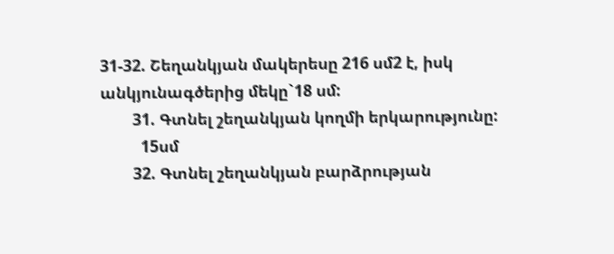31-32. Շեղանկյան մակերեսը 216 սմ2 է, իսկ անկյունագծերից մեկը`18 սմ:
        31. Գտնել շեղանկյան կողմի երկարությունը:
          15սմ
        32. Գտնել շեղանկյան բարձրության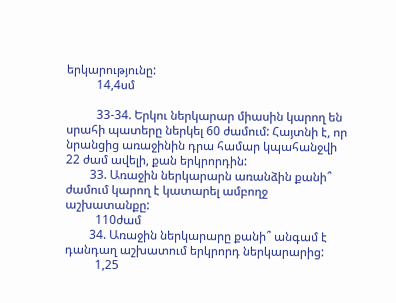երկարությունը:
          14,4սմ

          33-34. Երկու ներկարար միասին կարող են սրահի պատերը ներկել 60 ժամում: Հայտնի է, որ նրանցից առաջինին դրա համար կպահանջվի 22 ժամ ավելի, քան երկրորդին:
        33. Առաջին ներկարարն առանձին քանի՞ ժամում կարող է կատարել ամբողջ աշխատանքը:
          110ժամ
        34. Առաջին ներկարարը քանի՞ անգամ է դանդաղ աշխատում երկրորդ ներկարարից:
          1,25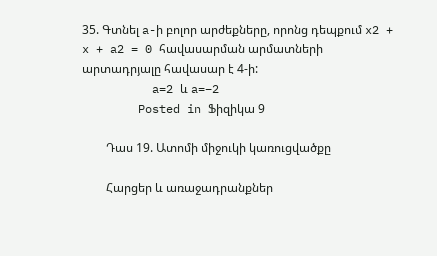35. Գտնել a-ի բոլոր արժեքները, որոնց դեպքում x2 + x + a2 = 0 հավասարման արմատների արտադրյալը հավասար է 4-ի:
          a=2 և a=−2
        Posted in Ֆիզիկա 9

        Դաս 19. Ատոմի միջուկի կառուցվածքը

        Հարցեր և առաջադրանքներ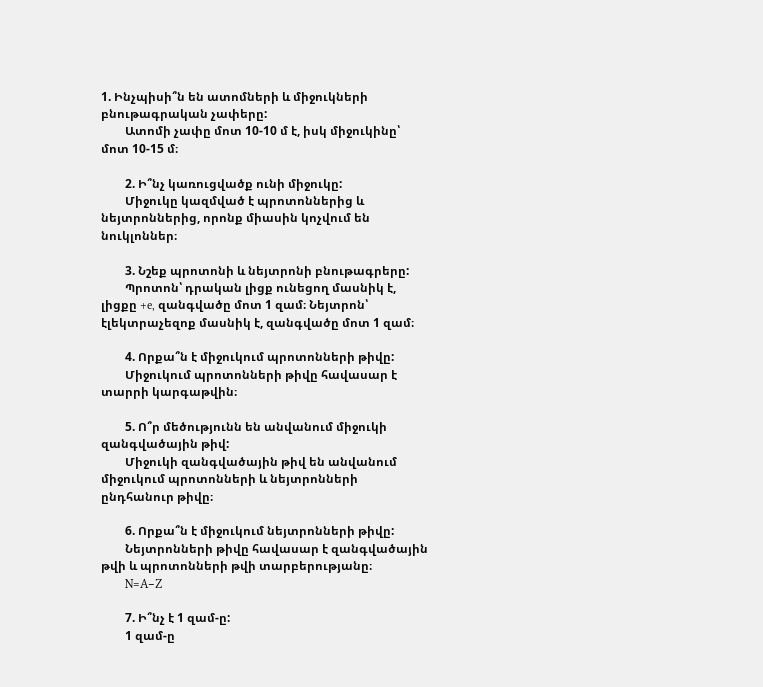1. Ինչպիսի՞ն են ատոմների և միջուկների բնութագրական չափերը:
        Ատոմի չափը մոտ 10-10 մ է, իսկ միջուկինը՝ մոտ 10-15 մ։

        2. Ի՞նչ կառուցվածք ունի միջուկը:
        Միջուկը կազմված է պրոտոններից և նեյտրոններից, որոնք միասին կոչվում են նուկլոններ։

        3. Նշեք պրոտոնի և նեյտրոնի բնութագրերը:
        Պրոտոն՝ դրական լիցք ունեցող մասնիկ է, լիցքը +e, զանգվածը մոտ 1 զամ։ Նեյտրոն՝ էլեկտրաչեզոք մասնիկ է, զանգվածը մոտ 1 զամ։

        4. Որքա՞ն է միջուկում պրոտոնների թիվը:
        Միջուկում պրոտոնների թիվը հավասար է տարրի կարգաթվին։

        5. Ո՞ր մեծությունն են անվանում միջուկի զանգվածային թիվ:
        Միջուկի զանգվածային թիվ են անվանում միջուկում պրոտոնների և նեյտրոնների ընդհանուր թիվը։

        6. Որքա՞ն է միջուկում նեյտրոնների թիվը:
        Նեյտրոնների թիվը հավասար է զանգվածային թվի և պրոտոնների թվի տարբերությանը։
        N=A−Z

        7. Ի՞նչ է 1 զամ-ը:
        1 զամ-ը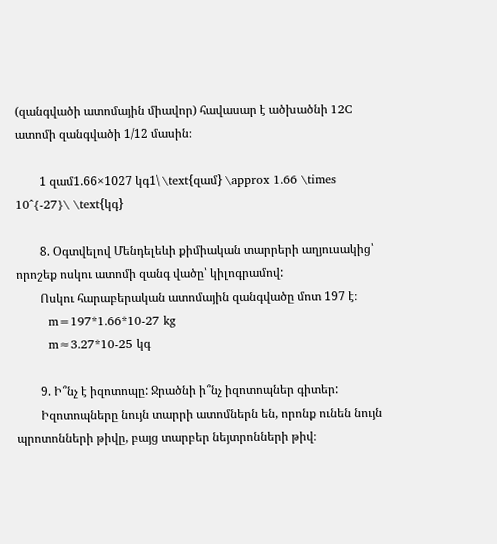(զանգվածի ատոմային միավոր) հավասար է ածխածնի 12C ատոմի զանգվածի 1/12 մասին։

        1 զամ1.66×1027 կգ1\ \text{զամ} \approx 1.66 \times 10^{-27}\ \text{կգ}

        8. Օգտվելով Մենդելեևի քիմիական տարրերի աղյուսակից՝ որոշեք ոսկու ատոմի զանգ վածը՝ կիլոգրամով:
        Ոսկու հարաբերական ատոմային զանգվածը մոտ 197 է։
        m=197*1.66*10-27 kg
        m≈3.27*10-25 կգ

        9. Ի՞նչ է իզոտոպը: Ջրածնի ի՞նչ իզոտոպներ գիտեր:
        Իզոտոպները նույն տարրի ատոմներն են, որոնք ունեն նույն պրոտոնների թիվը, բայց տարբեր նեյտրոնների թիվ։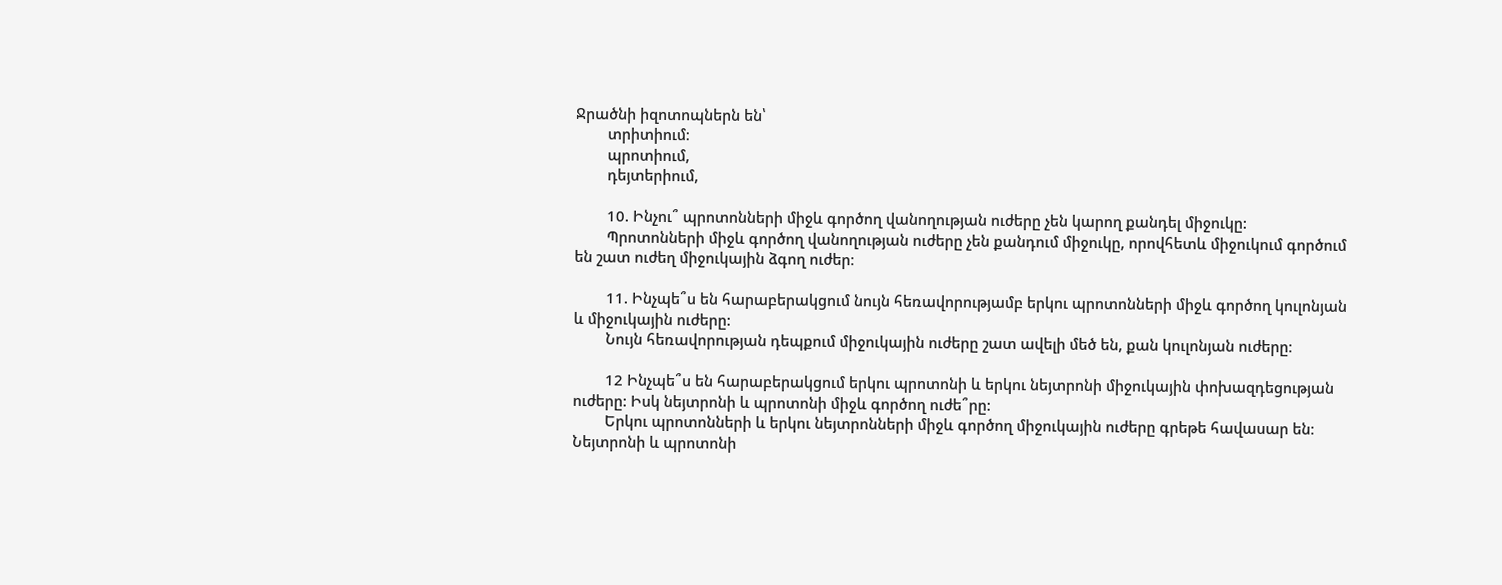Ջրածնի իզոտոպներն են՝
        տրիտիում։
        պրոտիում,
        դեյտերիում,

        10. Ինչու՞ պրոտոնների միջև գործող վանողության ուժերը չեն կարող քանդել միջուկը:
        Պրոտոնների միջև գործող վանողության ուժերը չեն քանդում միջուկը, որովհետև միջուկում գործում են շատ ուժեղ միջուկային ձգող ուժեր։

        11. Ինչպե՞ս են հարաբերակցում նույն հեռավորությամբ երկու պրոտոնների միջև գործող կուլոնյան և միջուկային ուժերը:
        Նույն հեռավորության դեպքում միջուկային ուժերը շատ ավելի մեծ են, քան կուլոնյան ուժերը։

        12 Ինչպե՞ս են հարաբերակցում երկու պրոտոնի և երկու նեյտրոնի միջուկային փոխազդեցության ուժերը: Իսկ նեյտրոնի և պրոտոնի միջև գործող ուժե՞րը:
        Երկու պրոտոնների և երկու նեյտրոնների միջև գործող միջուկային ուժերը գրեթե հավասար են։ Նեյտրոնի և պրոտոնի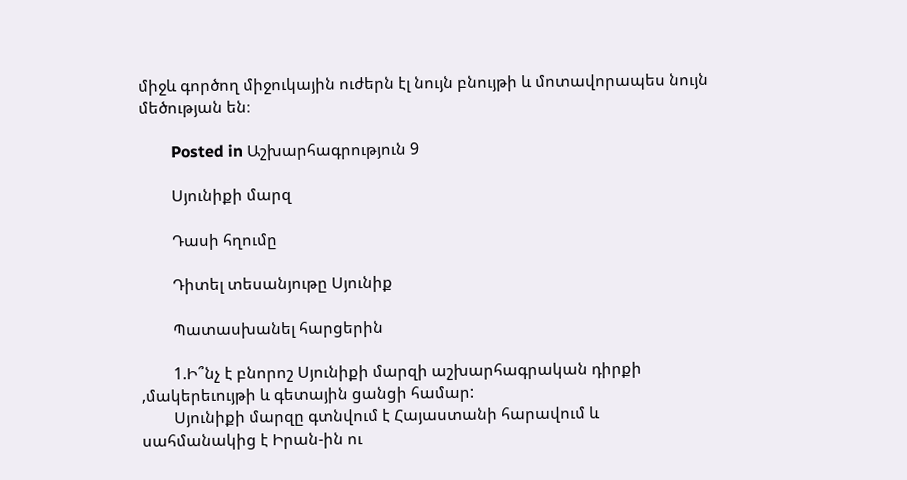միջև գործող միջուկային ուժերն էլ նույն բնույթի և մոտավորապես նույն մեծության են։

        Posted in Աշխարհագրություն 9

        Սյունիքի մարզ

        Դասի հղումը

        Դիտել տեսանյութը Սյունիք

        Պատասխանել հարցերին

        1.Ի՞նչ է բնորոշ Սյունիքի մարզի աշխարհագրական դիրքի ,մակերեւույթի և գետային ցանցի համար:
        Սյունիքի մարզը գտնվում է Հայաստանի հարավում և սահմանակից է Իրան-ին ու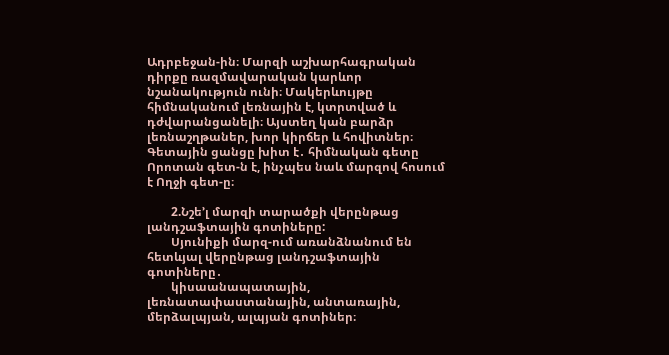Ադրբեջան-ին։ Մարզի աշխարհագրական դիրքը ռազմավարական կարևոր նշանակություն ունի։ Մակերևույթը հիմնականում լեռնային է, կտրտված և դժվարանցանելի։ Այստեղ կան բարձր լեռնաշղթաներ, խոր կիրճեր և հովիտներ։ Գետային ցանցը խիտ է․ հիմնական գետը Որոտան գետ-ն է, ինչպես նաև մարզով հոսում է Ողջի գետ-ը։

        2.Նշե’լ մարզի տարածքի վերընթաց լանդշաֆտային գոտիները:
        Սյունիքի մարզ-ում առանձնանում են հետևյալ վերընթաց լանդշաֆտային գոտիները․
        կիսաանապատային, լեռնատափաստանային, անտառային, մերձալպյան, ալպյան գոտիներ։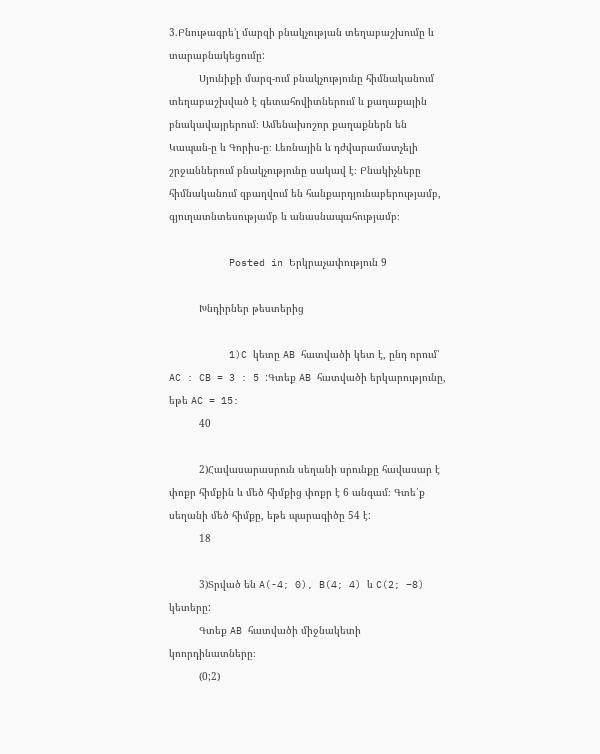3.Բնութագրե’լ մարզի բնակչության տեղաբաշխումը և տարաբնակեցումը:
          Սյունիքի մարզ-ում բնակչությունը հիմնականում տեղաբաշխված է գետահովիտներում և քաղաքային բնակավայրերում։ Ամենախոշոր քաղաքներն են Կապան-ը և Գորիս-ը։ Լեռնային և դժվարամատչելի շրջաններում բնակչությունը սակավ է։ Բնակիչները հիմնականում զբաղվում են հանքարդյունաբերությամբ, գյուղատնտեսությամբ և անասնապահությամբ։

          Posted in Երկրաչափություն 9

          Խնդիրներ թեստերից

          1)C կետը AB հատվածի կետ է, ընդ որում՝ AC : CB = 3 : 5 :Գտեք AB հատվածի երկարությունը, եթե AC = 15:
          40

          2)Հավասարասրուն սեղանի սրունքը հավասար է փոքր հիմքին և մեծ հիմքից փոքր է 6 անգամ։ Գտե՛ք սեղանի մեծ հիմքը, եթե պարագիծը 54 է:
          18

          3)Տրված են A(-4; 0), B(4; 4) և C(2; –8) կետերը:
          Գտեք AB հատվածի միջնակետի կոորդինատները։
          (0;2)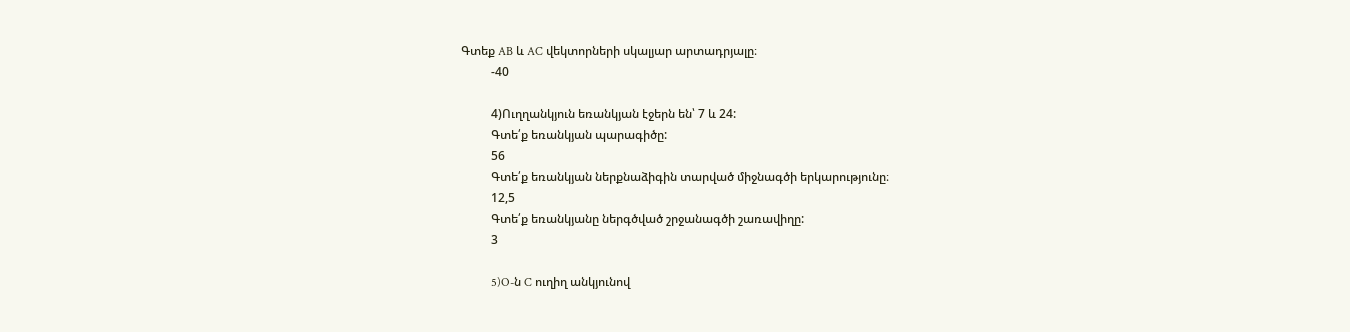Գտեք AB և AC վեկտորների սկալյար արտադրյալը։
          -40

          4)Ուղղանկյուն եռանկյան էջերն են՝ 7 և 24:
          Գտե՛ք եռանկյան պարագիծը:
          56
          Գտե՛ք եռանկյան ներքնաձիգին տարված միջնագծի երկարությունը։
          12,5
          Գտե՛ք եռանկյանը ներգծված շրջանագծի շառավիղը:
          3

          5)O-ն C ուղիղ անկյունով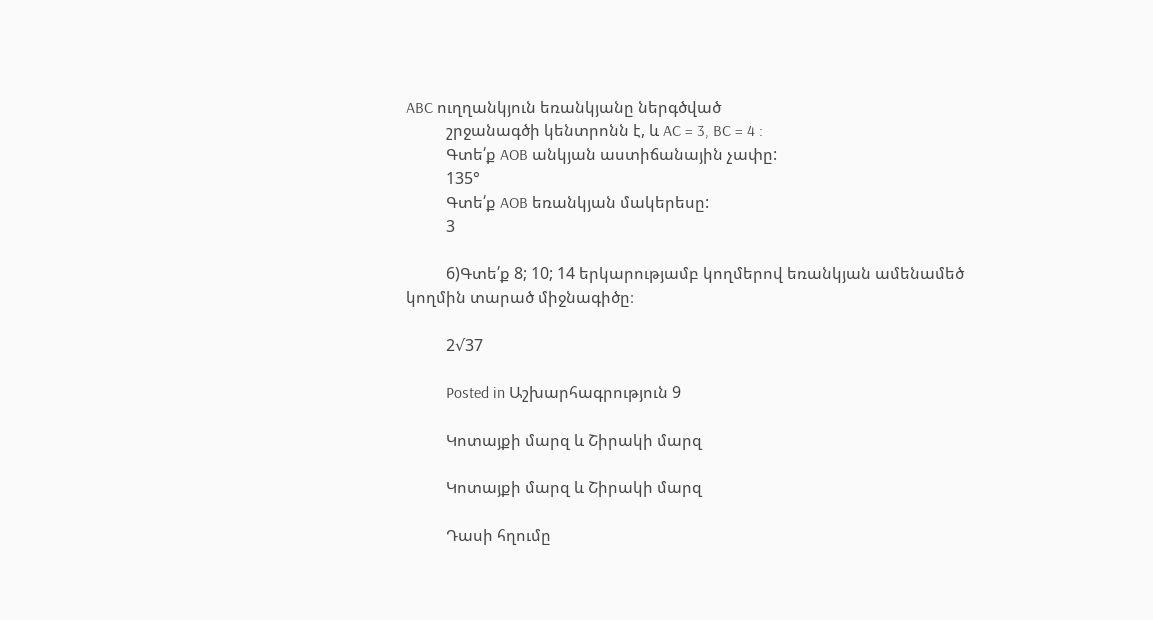ABC ուղղանկյուն եռանկյանը ներգծված
          շրջանագծի կենտրոնն է, և AC = 3, BC = 4 :
          Գտե՛ք AOB անկյան աստիճանային չափը:
          135°
          Գտե՛ք AOB եռանկյան մակերեսը:
          3

          6)Գտե՛ք 8; 10; 14 երկարությամբ կողմերով եռանկյան ամենամեծ կողմին տարած միջնագիծը։

          2√37

          Posted in Աշխարհագրություն 9

          Կոտայքի մարզ և Շիրակի մարզ

          Կոտայքի մարզ և Շիրակի մարզ

          Դասի հղումը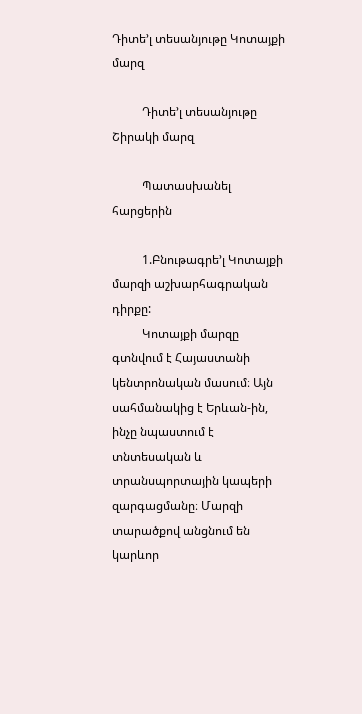Դիտե’լ տեսանյութը Կոտայքի մարզ

          Դիտե’լ տեսանյութը Շիրակի մարզ

          Պատասխանել հարցերին

          1.Բնութագրե’լ Կոտայքի մարզի աշխարհագրական դիրքը:
          Կոտայքի մարզը գտնվում է Հայաստանի կենտրոնական մասում։ Այն սահմանակից է Երևան-ին, ինչը նպաստում է տնտեսական և տրանսպորտային կապերի զարգացմանը։ Մարզի տարածքով անցնում են կարևոր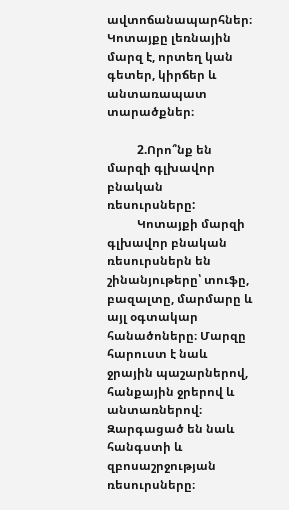ավտոճանապարհներ։ Կոտայքը լեռնային մարզ է, որտեղ կան գետեր, կիրճեր և անտառապատ տարածքներ։

          2.Որո՞նք են մարզի գլխավոր բնական ռեսուրսները:
          Կոտայքի մարզի գլխավոր բնական ռեսուրսներն են շինանյութերը՝ տուֆը, բազալտը, մարմարը և այլ օգտակար հանածոները։ Մարզը հարուստ է նաև ջրային պաշարներով, հանքային ջրերով և անտառներով։ Զարգացած են նաև հանգստի և զբոսաշրջության ռեսուրսները։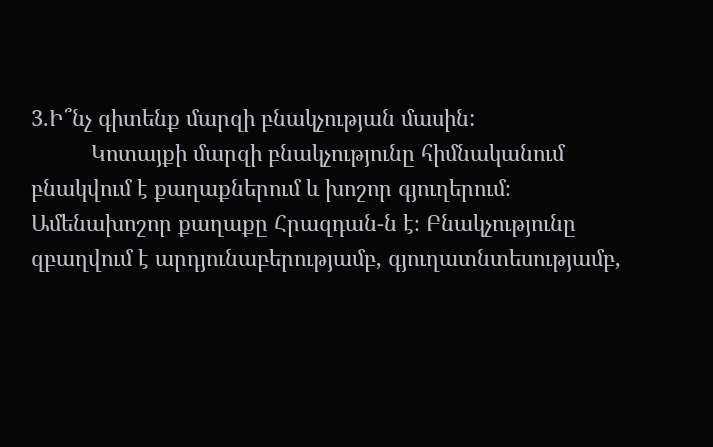3.Ի՞նչ գիտենք մարզի բնակչության մասին:
          Կոտայքի մարզի բնակչությունը հիմնականում բնակվում է քաղաքներում և խոշոր գյուղերում։ Ամենախոշոր քաղաքը Հրազդան-ն է։ Բնակչությունը զբաղվում է արդյունաբերությամբ, գյուղատնտեսությամբ,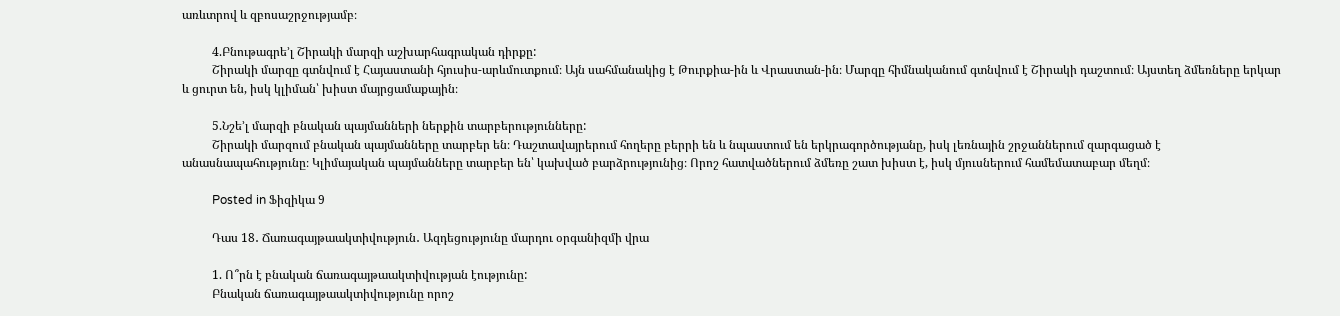առևտրով և զբոսաշրջությամբ։

          4.Բնութագրե’լ Շիրակի մարզի աշխարհագրական դիրքը:
          Շիրակի մարզը գտնվում է Հայաստանի հյուսիս-արևմուտքում։ Այն սահմանակից է Թուրքիա-ին և Վրաստան-ին։ Մարզը հիմնականում գտնվում է Շիրակի դաշտում։ Այստեղ ձմեռները երկար և ցուրտ են, իսկ կլիման՝ խիստ մայրցամաքային։

          5.Նշե’լ մարզի բնական պայմանների ներքին տարբերությունները:
          Շիրակի մարզում բնական պայմանները տարբեր են։ Դաշտավայրերում հողերը բերրի են և նպաստում են երկրագործությանը, իսկ լեռնային շրջաններում զարգացած է անասնապահությունը։ Կլիմայական պայմանները տարբեր են՝ կախված բարձրությունից։ Որոշ հատվածներում ձմեռը շատ խիստ է, իսկ մյուսներում համեմատաբար մեղմ։

          Posted in Ֆիզիկա 9

          Դաս 18․ Ճառագայթաակտիվություն․ Ազդեցությունը մարդու օրգանիզմի վրա

          1. Ո՞րն է բնական ճառագայթաակտիվության էությունը:
          Բնական ճառագայթաակտիվությունը որոշ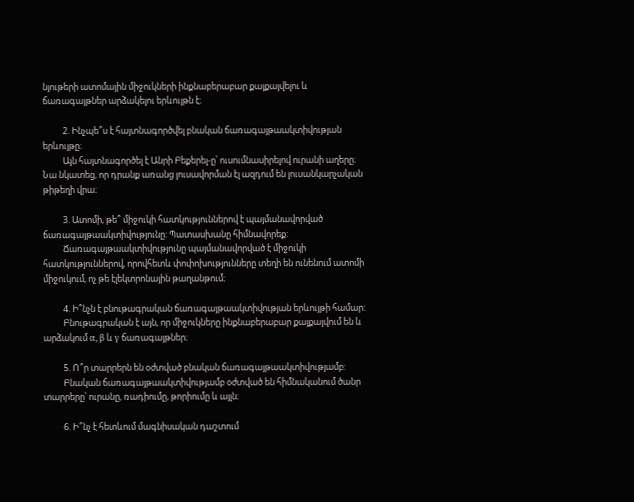նյութերի ատոմային միջուկների ինքնաբերաբար քայքայվելու և ճառագայթներ արձակելու երևույթն է։

          2. Ինչպե՞ս է հայտնագործվել բնական ճառագայթաակտիվության երևույթը։
          Այն հայտնագործել է Անրի Բեքերել-ը՝ ուսումնասիրելով ուրանի աղերը։ Նա նկատեց, որ դրանք առանց լուսավորման էլ ազդում են լուսանկարչական թիթեղի վրա։

          3. Ատոմի, թե՞ միջուկի հատկություններով է պայմանավորված ճառագայթաակտիվությունը: Պատասխանը հիմնավորեք:
          Ճառագայթաակտիվությունը պայմանավորված է միջուկի հատկություններով, որովհետև փոփոխությունները տեղի են ունենում ատոմի միջուկում, ոչ թե էլեկտրոնային թաղանթում։

          4. Ի՞նչն է բնութագրական ճառագայթաակտիվության երևույթի համար:
          Բնութագրական է այն, որ միջուկները ինքնաբերաբար քայքայվում են և արձակում α, β և γ ճառագայթներ։

          5. Ո՞ր տարրերն են օժտված բնական ճառագայթաակտիվությամբ:
          Բնական ճառագայթաակտիվությամբ օժտված են հիմնականում ծանր տարրերը՝ ուրանը, ռադիումը, թորիումը և այլն։

          6. Ի՞նչ է հետևում մագնիսական դաշտում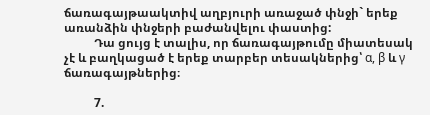ճառագայթաակտիվ աղբյուրի առաջած փնջի` երեք առանձին փնջերի բաժանվելու փաստից:
          Դա ցույց է տալիս, որ ճառագայթումը միատեսակ չէ և բաղկացած է երեք տարբեր տեսակներից՝ α, β և γ ճառագայթներից։

          7.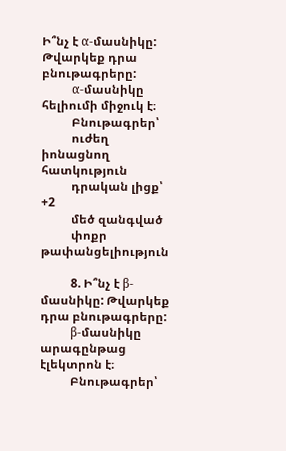Ի՞նչ է α-մասնիկը: Թվարկեք դրա բնութագրերը:
          α-մասնիկը հելիումի միջուկ է։
          Բնութագրեր՝
          ուժեղ իոնացնող հատկություն
          դրական լիցք՝ +2
          մեծ զանգված
          փոքր թափանցելիություն

          8. Ի՞նչ է β-մասնիկը: Թվարկեք դրա բնութագրերը:
          β-մասնիկը արագընթաց էլեկտրոն է։
          Բնութագրեր՝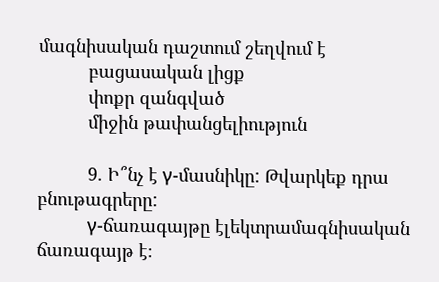մագնիսական դաշտում շեղվում է
          բացասական լիցք
          փոքր զանգված
          միջին թափանցելիություն

          9. Ի՞նչ է γ-մասնիկը: Թվարկեք դրա բնութագրերը:
          γ-ճառագայթը էլեկտրամագնիսական ճառագայթ է։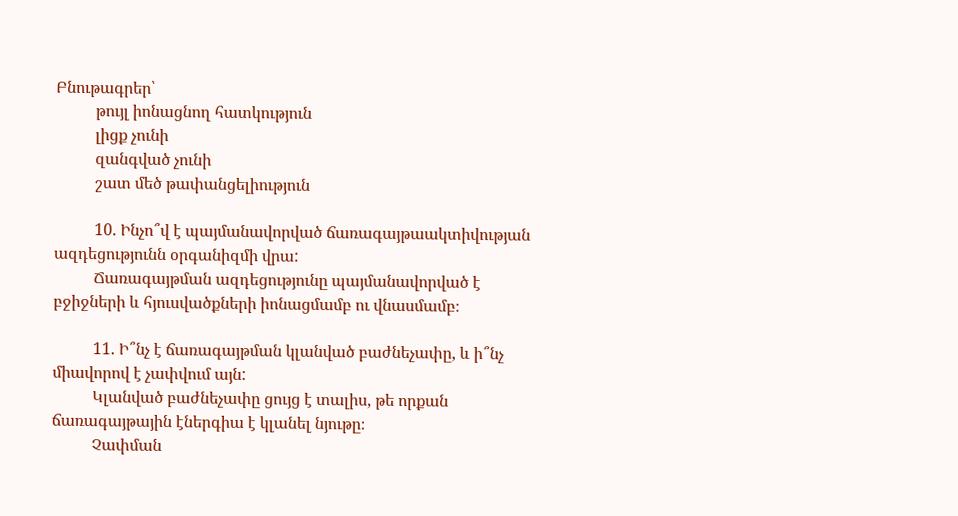Բնութագրեր՝
          թույլ իոնացնող հատկություն
          լիցք չունի
          զանգված չունի
          շատ մեծ թափանցելիություն

          10. Ինչո՞վ է պայմանավորված ճառագայթաակտիվության ազդեցությունն օրգանիզմի վրա:
          Ճառագայթման ազդեցությունը պայմանավորված է բջիջների և հյուսվածքների իոնացմամբ ու վնասմամբ։

          11. Ի՞նչ է ճառագայթման կլանված բաժնեչափը, և ի՞նչ միավորով է չափվում այն:
          Կլանված բաժնեչափը ցույց է տալիս, թե որքան ճառագայթային էներգիա է կլանել նյութը։
          Չափման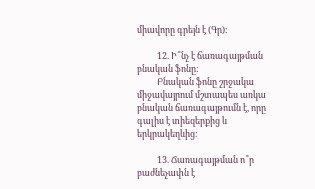միավորը գրեյն է (Գր)։

          12. Ի՞նչ է ճառագայթման բնական ֆոնը:
          Բնական ֆոնը շրջակա միջավայրում մշտապես առկա բնական ճառագայթումն է, որը գալիս է տիեզերքից և երկրակեղևից։

          13. Ճառագայթման ո՞ր բաժնեչափն է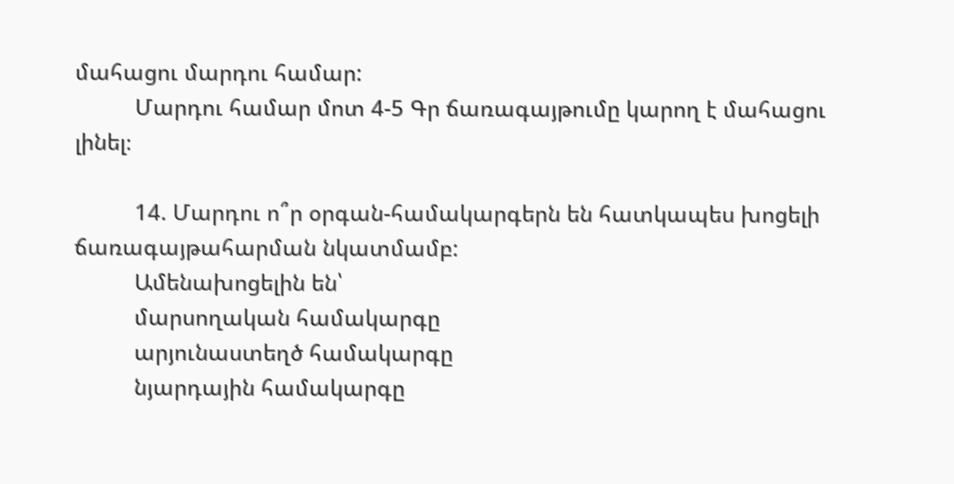մահացու մարդու համար:
          Մարդու համար մոտ 4-5 Գր ճառագայթումը կարող է մահացու լինել։

          14. Մարդու ո՞ր օրգան-համակարգերն են հատկապես խոցելի ճառագայթահարման նկատմամբ:
          Ամենախոցելին են՝
          մարսողական համակարգը
          արյունաստեղծ համակարգը
          նյարդային համակարգը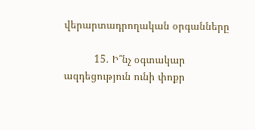վերարտադրողական օրգանները

          15. Ի՞նչ օգտակար ազդեցություն ունի փոքր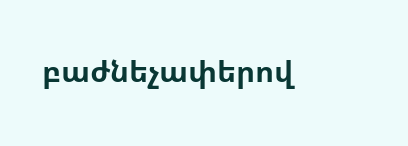բաժնեչափերով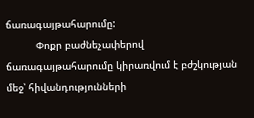ճառագայթահարումը:
          Փոքր բաժնեչափերով ճառագայթահարումը կիրառվում է բժշկության մեջ՝ հիվանդությունների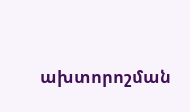ախտորոշման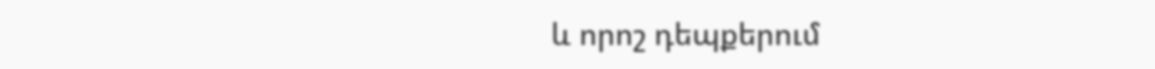և որոշ դեպքերում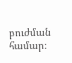բուժման համար։